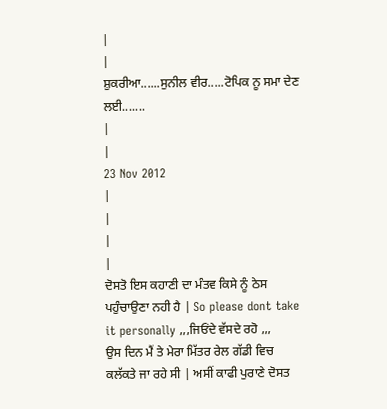|
|
ਸ਼ੁਕਰੀਆ......ਸੁਨੀਲ ਵੀਰ.....ਟੋਪਿਕ ਨੂ ਸਮਾ ਦੇਣ ਲਈ.......
|
|
23 Nov 2012
|
|
|
|
ਦੋਸਤੋ ਇਸ ਕਹਾਣੀ ਦਾ ਮੰਤਵ ਕਿਸੇ ਨੂੰ ਠੇਸ ਪਹੁੰਚਾਉਣਾ ਨਹੀ ਹੈ | So please dont take it personally ,,,ਜਿਓਂਦੇ ਵੱਸਦੇ ਰਹੋ ,,,
ਉਸ ਦਿਨ ਮੈਂ ਤੇ ਮੇਰਾ ਮਿੱਤਰ ਰੇਲ ਗੱਡੀ ਵਿਚ ਕਲੱਕਤੇ ਜਾ ਰਹੇ ਸੀ | ਅਸੀਂ ਕਾਫੀ ਪੁਰਾਣੇ ਦੋਸਤ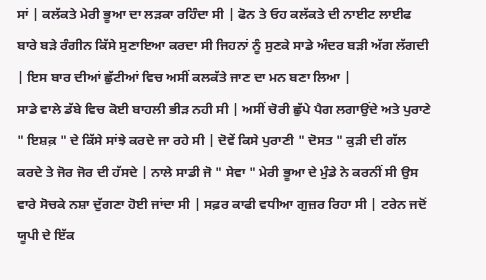ਸਾਂ | ਕਲੱਕਤੇ ਮੇਰੀ ਭੂਆ ਦਾ ਲੜਕਾ ਰਹਿੰਦਾ ਸੀ | ਫੋਨ ਤੇ ਓਹ ਕਲੱਕਤੇ ਦੀ ਨਾਈਟ ਲਾਈਫ ਬਾਰੇ ਬੜੇ ਰੰਗੀਨ ਕਿੱਸੇ ਸੁਣਾਇਆ ਕਰਦਾ ਸੀ ਜਿਹਨਾਂ ਨੂੰ ਸੁਣਕੇ ਸਾਡੇ ਅੰਦਰ ਬੜੀ ਅੱਗ ਲੱਗਦੀ | ਇਸ ਬਾਰ ਦੀਆਂ ਛੁੱਟੀਆਂ ਵਿਚ ਅਸੀਂ ਕਲਕੱਤੇ ਜਾਣ ਦਾ ਮਨ ਬਣਾ ਲਿਆ |
ਸਾਡੇ ਵਾਲੇ ਡੱਬੇ ਵਿਚ ਕੋਈ ਬਾਹਲੀ ਭੀੜ ਨਹੀ ਸੀ | ਅਸੀਂ ਚੋਰੀ ਛੁੱਪੇ ਪੈਗ ਲਗਾਉਂਦੇ ਅਤੇ ਪੁਰਾਣੇ " ਇਸ਼ਕ਼ " ਦੇ ਕਿੱਸੇ ਸਾਂਝੇ ਕਰਦੇ ਜਾ ਰਹੇ ਸੀ | ਦੋਵੇਂ ਕਿਸੇ ਪੁਰਾਣੀ " ਦੋਸਤ " ਕੁੜੀ ਦੀ ਗੱਲ ਕਰਦੇ ਤੇ ਜੋਰ ਜੋਰ ਦੀ ਹੱਸਦੇ | ਨਾਲੇ ਸਾਡੀ ਜੋ " ਸੇਵਾ " ਮੇਰੀ ਭੂਆ ਦੇ ਮੁੰਡੇ ਨੇ ਕਰਨੀਂ ਸੀ ਉਸ ਵਾਰੇ ਸੋਚਕੇ ਨਸ਼ਾ ਦੁੱਗਣਾ ਹੋਈ ਜਾਂਦਾ ਸੀ | ਸਫ਼ਰ ਕਾਫੀ ਵਧੀਆ ਗੁਜ਼ਰ ਰਿਹਾ ਸੀ | ਟਰੇਨ ਜਦੋਂ ਯੂਪੀ ਦੇ ਇੱਕ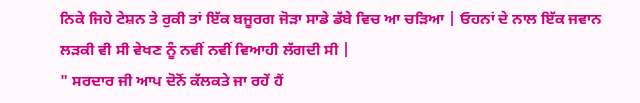ਨਿਕੇ ਜਿਹੇ ਟੇਸ਼ਨ ਤੇ ਰੁਕੀ ਤਾਂ ਇੱਕ ਬਜੂਰਗ ਜੋੜਾ ਸਾਡੇ ਡੱਬੇ ਵਿਚ ਆ ਚੜਿਆ | ਓਹਨਾਂ ਦੇ ਨਾਲ ਇੱਕ ਜਵਾਨ ਲੜਕੀ ਵੀ ਸੀ ਵੇਖਣ ਨੂੰ ਨਵੀਂ ਨਵੀਂ ਵਿਆਹੀ ਲੱਗਦੀ ਸੀ |
" ਸਰਦਾਰ ਜੀ ਆਪ ਦੋਨੋਂ ਕੱਲਕਤੇ ਜਾ ਰਹੇਂ ਹੈਂ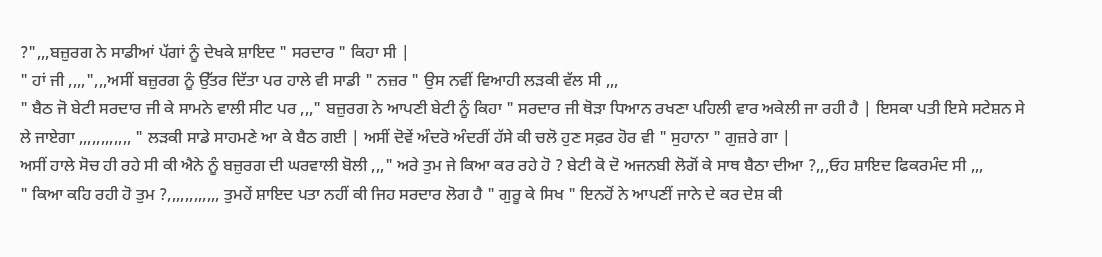?",,,ਬਜ਼ੁਰਗ ਨੇ ਸਾਡੀਆਂ ਪੱਗਾਂ ਨੂੰ ਦੇਖਕੇ ਸ਼ਾਇਦ " ਸਰਦਾਰ " ਕਿਹਾ ਸੀ |
" ਹਾਂ ਜੀ ,,,,",,,ਅਸੀਂ ਬਜ਼ੁਰਗ ਨੂੰ ਉੱਤਰ ਦਿੱਤਾ ਪਰ ਹਾਲੇ ਵੀ ਸਾਡੀ " ਨਜ਼ਰ " ਉਸ ਨਵੀਂ ਵਿਆਹੀ ਲੜਕੀ ਵੱਲ ਸੀ ,,,
" ਬੈਠ ਜੋ ਬੇਟੀ ਸਰਦਾਰ ਜੀ ਕੇ ਸਾਮਨੇ ਵਾਲੀ ਸੀਟ ਪਰ ,,," ਬਜ਼ੁਰਗ ਨੇ ਆਪਣੀ ਬੇਟੀ ਨੂੰ ਕਿਹਾ " ਸਰਦਾਰ ਜੀ ਥੋੜਾ ਧਿਆਨ ਰਖਣਾ ਪਹਿਲੀ ਵਾਰ ਅਕੇਲੀ ਜਾ ਰਹੀ ਹੈ | ਇਸਕਾ ਪਤੀ ਇਸੇ ਸਟੇਸ਼ਨ ਸੇ ਲੇ ਜਾਏਗਾ ,,,,,,,,,,,, " ਲੜਕੀ ਸਾਡੇ ਸਾਹਮਣੇ ਆ ਕੇ ਬੈਠ ਗਈ | ਅਸੀਂ ਦੋਵੇਂ ਅੰਦਰੋ ਅੰਦਰੀਂ ਹੱਸੇ ਕੀ ਚਲੋ ਹੁਣ ਸਫ਼ਰ ਹੋਰ ਵੀ " ਸੁਹਾਨਾ " ਗੁਜ਼ਰੇ ਗਾ |
ਅਸੀਂ ਹਾਲੇ ਸੋਚ ਹੀ ਰਹੇ ਸੀ ਕੀ ਐਨੇ ਨੂੰ ਬਜ਼ੁਰਗ ਦੀ ਘਰਵਾਲੀ ਬੋਲੀ ,,," ਅਰੇ ਤੁਮ ਜੇ ਕਿਆ ਕਰ ਰਹੇ ਹੋ ? ਬੇਟੀ ਕੋ ਦੋ ਅਜਨਬੀ ਲੋਗੋਂ ਕੇ ਸਾਥ ਬੈਠਾ ਦੀਆ ?,,,ਓਹ ਸ਼ਾਇਦ ਫਿਕਰਮੰਦ ਸੀ ,,,
" ਕਿਆ ਕਹਿ ਰਹੀ ਹੋ ਤੁਮ ?,,,,,,,,,,,, ਤੁਮਹੇਂ ਸ਼ਾਇਦ ਪਤਾ ਨਹੀਂ ਕੀ ਜਿਹ ਸਰਦਾਰ ਲੋਗ ਹੈ " ਗੁਰੂ ਕੇ ਸਿਖ " ਇਨਹੋਂ ਨੇ ਆਪਣੀਂ ਜਾਨੇ ਦੇ ਕਰ ਦੇਸ਼ ਕੀ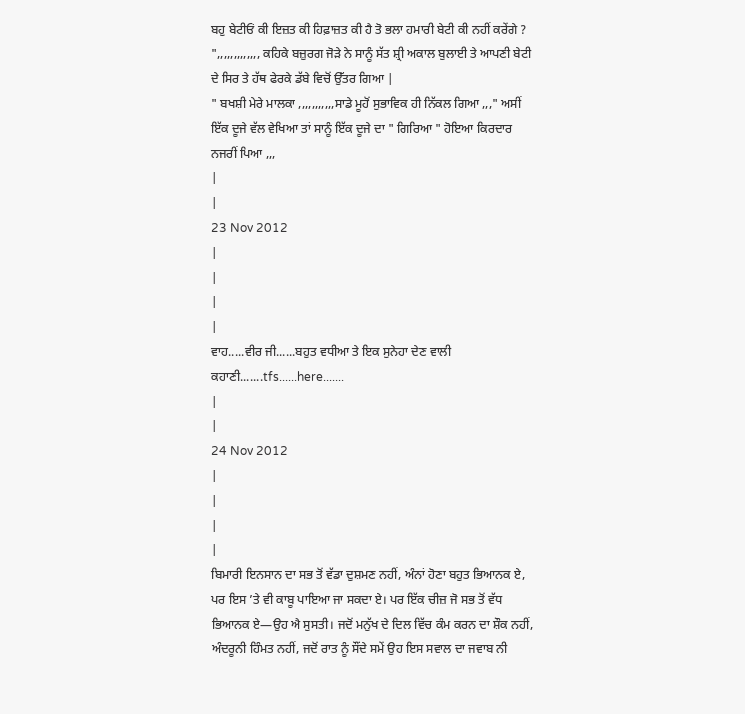ਬਹੁ ਬੇਟੀਓਂ ਕੀ ਇਜ਼ਤ ਕੀ ਹਿਫ਼ਾਜ਼ਤ ਕੀ ਹੈ ਤੋ ਭਲਾ ਹਮਾਰੀ ਬੇਟੀ ਕੀ ਨਹੀਂ ਕਰੇਂਗੇ ? ",,,,,,,,,,,,, ਕਹਿਕੇ ਬਜ਼ੁਰਗ ਜੋੜੇ ਨੇ ਸਾਨੂੰ ਸੱਤ ਸ਼੍ਰੀ ਅਕਾਲ ਬੁਲਾਈ ਤੇ ਆਪਣੀ ਬੇਟੀ ਦੇ ਸਿਰ ਤੇ ਹੱਥ ਫੇਰਕੇ ਡੱਬੇ ਵਿਚੋਂ ਉੱਤਰ ਗਿਆ |
" ਬਖਸ਼ੀ ਮੇਰੇ ਮਾਲਕਾ ,,,,,,,,,,,ਸਾਡੇ ਮੂਹੋਂ ਸੁਭਾਵਿਕ ਹੀ ਨਿੱਕਲ ਗਿਆ ,,," ਅਸੀਂ ਇੱਕ ਦੂਜੇ ਵੱਲ ਵੇਖਿਆ ਤਾਂ ਸਾਨੂੰ ਇੱਕ ਦੂਜੇ ਦਾ " ਗਿਰਿਆ " ਹੋਇਆ ਕਿਰਦਾਰ ਨਜਰੀਂ ਪਿਆ ,,,
|
|
23 Nov 2012
|
|
|
|
ਵਾਹ.....ਵੀਰ ਜੀ......ਬਹੁਤ ਵਧੀਆ ਤੇ ਇਕ ਸੁਨੇਹਾ ਦੇਣ ਵਾਲੀ ਕਹਾਣੀ.......tfs......here.......
|
|
24 Nov 2012
|
|
|
|
ਬਿਮਾਰੀ ਇਨਸਾਨ ਦਾ ਸਭ ਤੋਂ ਵੱਡਾ ਦੁਸ਼ਮਣ ਨਹੀਂ, ਅੰਨਾਂ ਹੋਣਾ ਬਹੁਤ ਭਿਆਨਕ ਏ, ਪਰ ਇਸ ’ਤੇ ਵੀ ਕਾਬੂ ਪਾਇਆ ਜਾ ਸਕਦਾ ਏ। ਪਰ ਇੱਕ ਚੀਜ਼ ਜੋ ਸਭ ਤੋਂ ਵੱਧ ਭਿਆਨਕ ਏ—ਉਹ ਐ ਸੁਸਤੀ। ਜਦੋਂ ਮਨੁੱਖ ਦੇ ਦਿਲ ਵਿੱਚ ਕੰਮ ਕਰਨ ਦਾ ਸ਼ੌਕ ਨਹੀਂ, ਅੰਦਰੂਨੀ ਹਿੰਮਤ ਨਹੀਂ, ਜਦੋਂ ਰਾਤ ਨੂੰ ਸੌਂਦੇ ਸਮੇਂ ਉਹ ਇਸ ਸਵਾਲ ਦਾ ਜਵਾਬ ਨੀ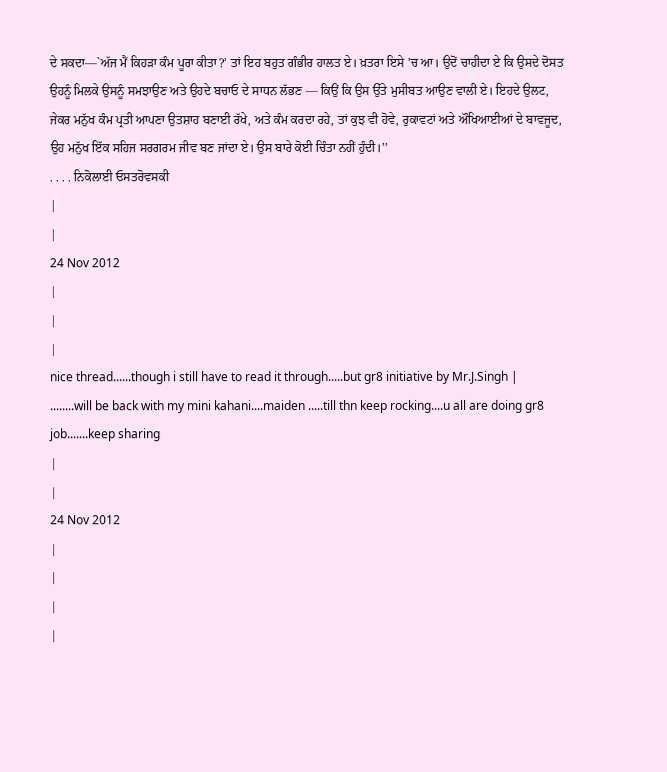ਦੇ ਸਕਦਾ—`ਅੱਜ ਮੈਂ ਕਿਹੜਾ ਕੰਮ ਪੂਰਾ ਕੀਤਾ?’ ਤਾਂ ਇਹ ਬਹੁਤ ਗੰਭੀਰ ਹਾਲਤ ਏ। ਖ਼ਤਰਾ ਇਸੇ ’ਚ ਆ। ਉਦੋਂ ਚਾਹੀਦਾ ਏ ਕਿ ਉਸਦੇ ਦੋਸਤ ਉਹਨੂੰ ਮਿਲਕੇ ਉਸਨੂੰ ਸਮਝਾਉਣ ਅਤੇ ਉਹਦੇ ਬਚਾਓ ਦੇ ਸਾਧਨ ਲੱਭਣ — ਕਿਉਂ ਕਿ ਉਸ ਉੱਤੇ ਮੁਸੀਬਤ ਆਉਣ ਵਾਲੀ ਏ। ਇਹਦੇ ਉਲਟ, ਜੇਕਰ ਮਨੁੱਖ ਕੰਮ ਪ੍ਰਤੀ ਆਪਣਾ ਉਤਸ਼ਾਹ ਬਣਾਈ ਰੱਖੇ, ਅਤੇ ਕੰਮ ਕਰਦਾ ਰਹੇ, ਤਾਂ ਕੁਝ ਵੀ ਹੋਵੇ, ਰੁਕਾਵਟਾਂ ਅਤੇ ਔਖਿਆਈਆਂ ਦੇ ਬਾਵਜੂਦ, ਉਹ ਮਨੁੱਖ ਇੱਕ ਸਹਿਜ ਸਰਗਰਮ ਜੀਵ ਬਣ ਜਾਂਦਾ ਏ। ਉਸ ਬਾਰੇ ਕੋਈ ਚਿੰਤਾ ਨਹੀਂ ਹੁੰਦੀ।’’
. . . . ਨਿਕੋਲਾਈ ਓਸਤਰੋਵਸਕੀ
|
|
24 Nov 2012
|
|
|
nice thread......though i still have to read it through.....but gr8 initiative by Mr.J.Singh |
........will be back with my mini kahani....maiden .....till thn keep rocking....u all are doing gr8 job.......keep sharing
|
|
24 Nov 2012
|
|
|
|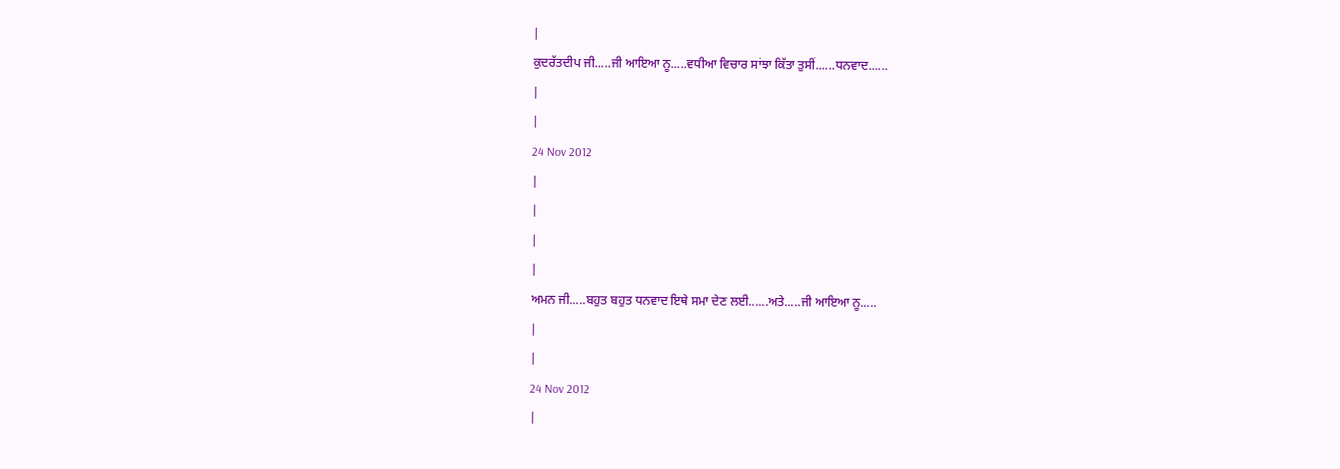|
ਕੁਦਰੱਤਦੀਪ ਜੀ.....ਜੀ ਆਇਆ ਨੂ.....ਵਧੀਆ ਵਿਚਾਰ ਸਾਂਝਾ ਕਿੱਤਾ ਤੁਸੀਂ......ਧਨਵਾਦ......
|
|
24 Nov 2012
|
|
|
|
ਅਮਨ ਜੀ.....ਬਹੁਤ ਬਹੁਤ ਧਨਵਾਦ ਇਥੇ ਸਮਾ ਦੇਣ ਲਈ......ਅਤੇ.....ਜੀ ਆਇਆ ਨੂ.....
|
|
24 Nov 2012
|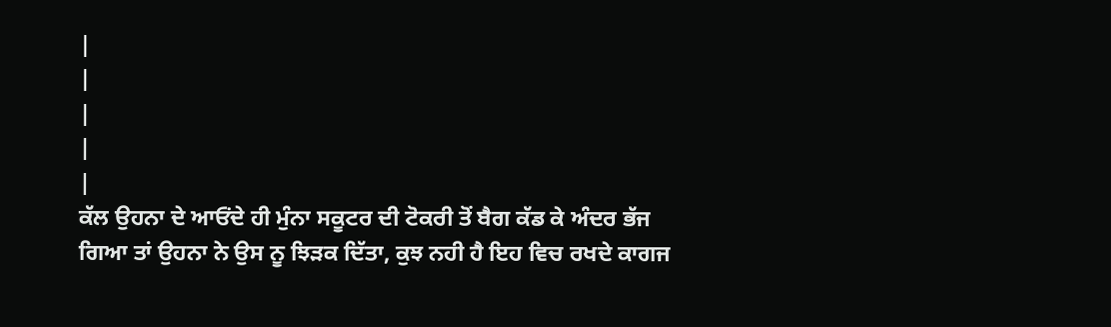|
|
|
|
|
ਕੱਲ ਉਹਨਾ ਦੇ ਆਓਂਦੇ ਹੀ ਮੁੰਨਾ ਸਕੂਟਰ ਦੀ ਟੋਕਰੀ ਤੋਂ ਬੈਗ ਕੱਡ ਕੇ ਅੰਦਰ ਭੱਜ ਗਿਆ ਤਾਂ ਉਹਨਾ ਨੇ ਉਸ ਨੂ ਝਿੜਕ ਦਿੱਤਾ, ਕੁਝ ਨਹੀ ਹੈ ਇਹ ਵਿਚ ਰਖਦੇ ਕਾਗਜ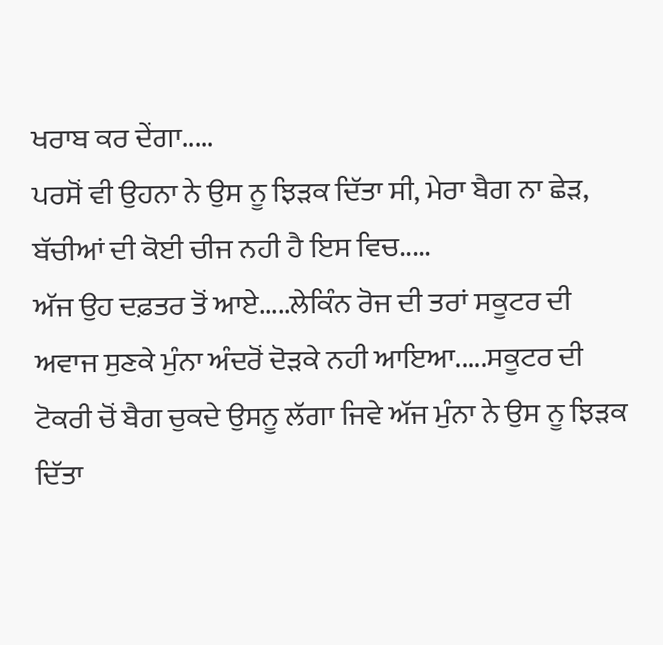ਖਰਾਬ ਕਰ ਦੇਂਗਾ.....
ਪਰਸੋਂ ਵੀ ਉਹਨਾ ਨੇ ਉਸ ਨੂ ਝਿੜਕ ਦਿੱਤਾ ਸੀ, ਮੇਰਾ ਬੈਗ ਨਾ ਛੇੜ, ਬੱਚੀਆਂ ਦੀ ਕੋਈ ਚੀਜ ਨਹੀ ਹੈ ਇਸ ਵਿਚ.....
ਅੱਜ ਉਹ ਦਫ਼ਤਰ ਤੋਂ ਆਏ.....ਲੇਕਿੰਨ ਰੋਜ ਦੀ ਤਰਾਂ ਸਕੂਟਰ ਦੀ ਅਵਾਜ ਸੁਣਕੇ ਮੁੰਨਾ ਅੰਦਰੋਂ ਦੋੜਕੇ ਨਹੀ ਆਇਆ.....ਸਕੂਟਰ ਦੀ ਟੋਕਰੀ ਚੋਂ ਬੈਗ ਚੁਕਦੇ ਉਸਨੂ ਲੱਗਾ ਜਿਵੇ ਅੱਜ ਮੁੰਨਾ ਨੇ ਉਸ ਨੂ ਝਿੜਕ ਦਿੱਤਾ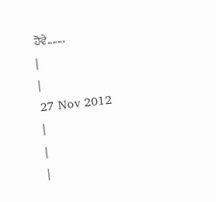ਹੋਵੇ.......
|
|
27 Nov 2012
|
|
|